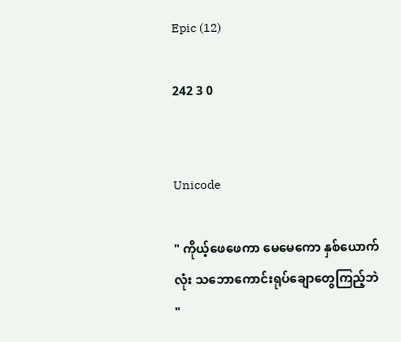Epic (12)

242 3 0


Unicode

" ကိုယ့်ဖေဖေကာ မေမေကော နှစ်ယောက်လုံး သဘောကောင်းရုပ်ချောတွေကြည့်ဘဲ "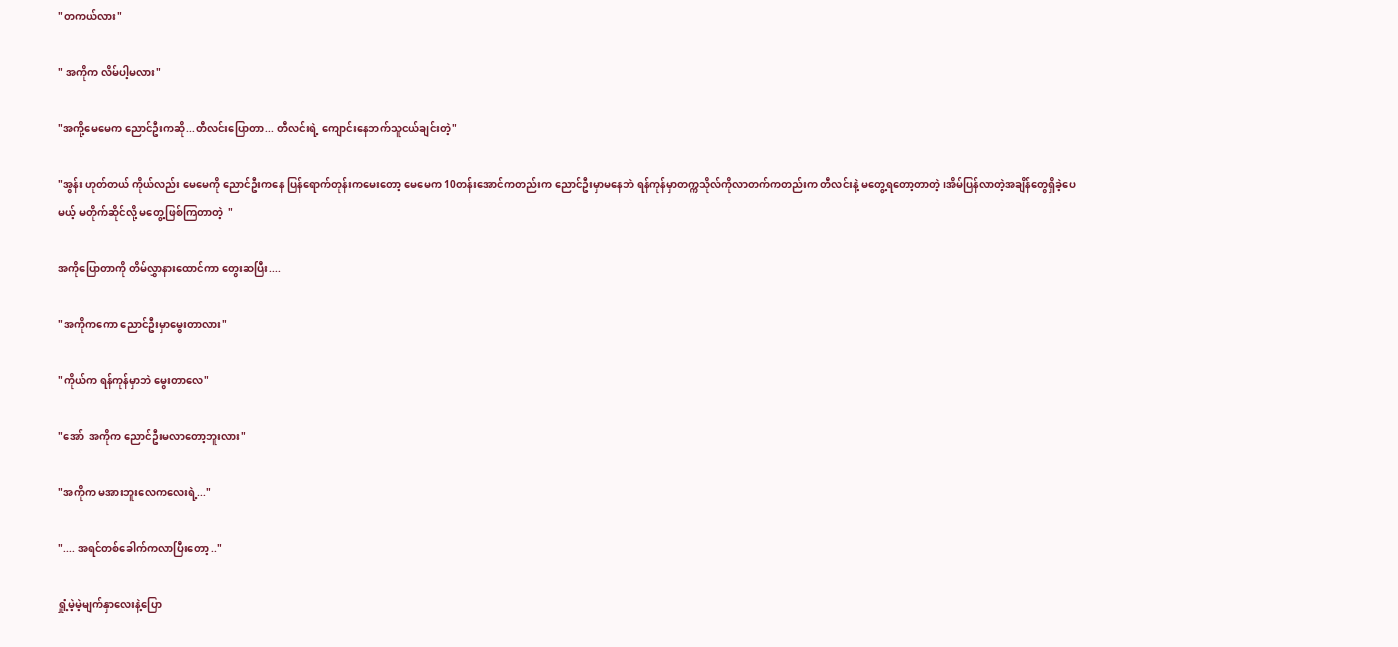"တကယ်လား"

" အကိုက လိမ်ပါ့မလား"

"အကို့မေမေက ညောင်ဦးကဆို...တီလင်းပြောတာ... တီလင်းရဲ့ ကျောင်းနေဘက်သူငယ်ချင်းတဲ့"

"အွန်း ဟုတ်တယ် ကိုယ်လည်း မေမေကို ညောင်ဦးကနေ ပြန်ရောက်တုန်းကမေးတော့ မေမေက 10တန်းအောင်ကတည်းက ညောင်ဦးမှာမနေဘဲ ရန်ကုန်မှာတက္ကသိုလ်ကိုလာတက်ကတည်းက တီလင်းနဲ့ မတွေ့ရတော့တာတဲ့ ၊အိမ်ပြန်လာတဲ့အချိန်တွေရှိခဲ့ပေမယ့် မတိုက်ဆိုင်လို့ မတွေ့ဖြစ်ကြတာတဲ့  "

အကိုပြောတာကို တိမ်လွှာနားထောင်ကာ တွေးဆပြီး....

"အကိုကကော ညောင်ဦးမှာမွေးတာလား"

"ကိုယ်က ရန်ကုန်မှာဘဲ မွေးတာလေ"

"အော်  အကိုက ညောင်ဦးမလာတော့ဘူးလား"

"အကိုက မအားဘူးလေကလေးရဲ့..."

".... အရင်တစ်ခေါက်ကလာပြီးတော့ .."

ရှုံ့မဲ့မဲ့မျက်နှာလေးနဲ့ပြော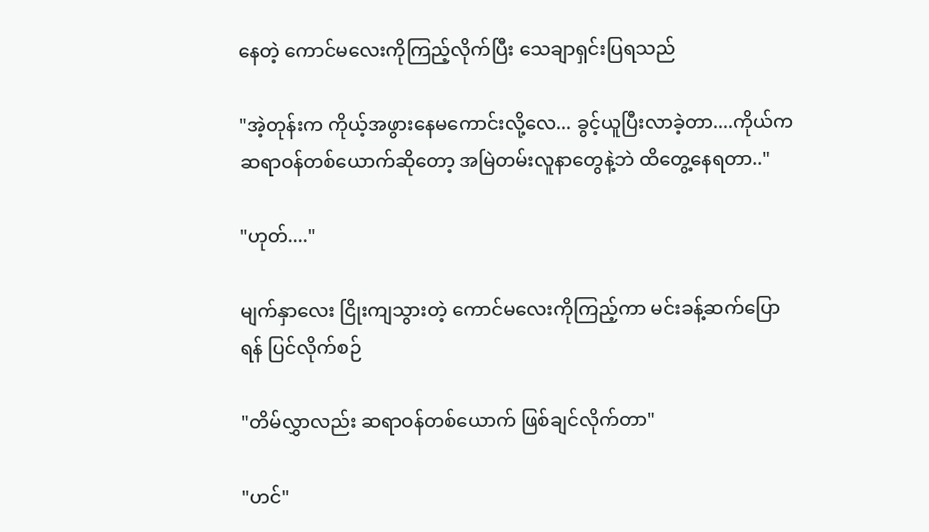နေတဲ့ ကောင်မလေးကိုကြည့်လိုက်ပြီး သေချာရှင်းပြရသည်

"အဲ့တုန်းက ကိုယ့်အဖွားနေမကောင်းလို့လေ... ခွင့်ယူပြီးလာခဲ့တာ....ကိုယ်က ဆရာဝန်တစ်ယောက်ဆိုတော့ အမြဲတမ်းလူနာတွေနဲ့ဘဲ ထိတွေ့နေရတာ.."

"ဟုတ်...."

မျက်နှာလေး ငြိုးကျသွားတဲ့ ကောင်မလေးကိုကြည့်ကာ မင်းခန့်ဆက်ပြောရန် ပြင်လိုက်စဉ်

"တိမ်လွှာလည်း ဆရာဝန်တစ်ယောက် ဖြစ်ချင်လိုက်တာ"

"ဟင်"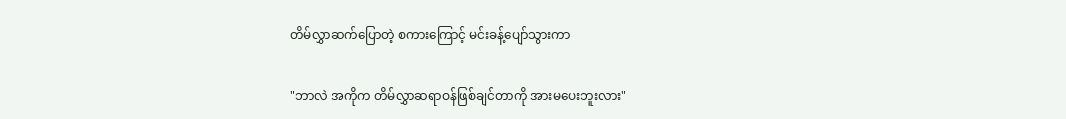တိမ်လွှာဆက်ပြောတဲ့ စကားကြောင့် မင်းခန့်ပျော်သွားကာ

"ဘာလဲ အကိုက တိမ်လွှာဆရာဝန်ဖြစ်ချင်တာကို အားမပေးဘူးလား"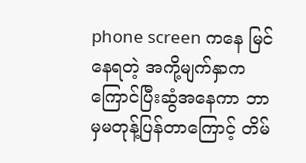phone screen ကနေ မြင်နေရတဲ့ အကို့မျက်နှာက ကြောင်ပြီးဆွံအနေကာ ဘာမှမတုန့်ပြန်တာကြောင့် တိမ်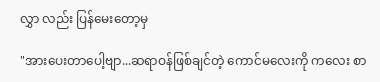လွှာ လည်း ပြန်မေးတော့မှ

"အားပေးတာပေါ့ဗျာ...ဆရာဝန်ဖြစ်ချင်တဲ့ ကောင်မလေးကို ကလေး စာ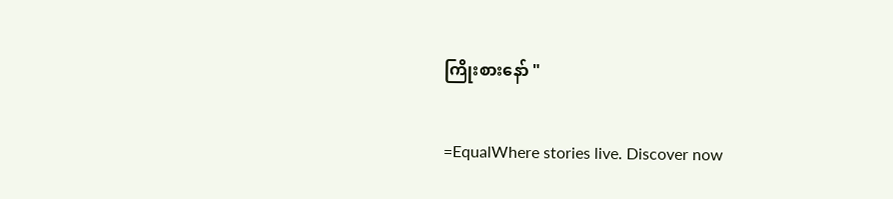ကြိုးစားနော် "

=EqualWhere stories live. Discover now